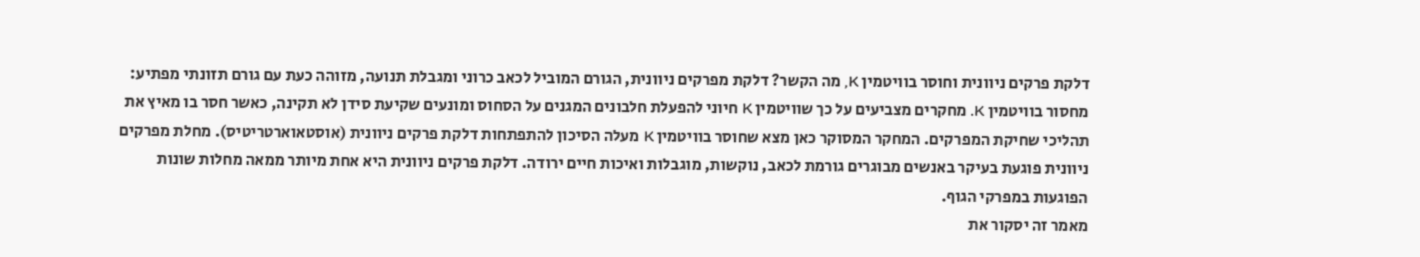דלקת פרקים ניוונית וחוסר בוויטמין K, מה הקשר? דלקת מפרקים ניוונית, הגורם המוביל לכאב כרוני ומגבלת תנועה, מזוהה כעת עם גורם תזונתי מפתיע: מחסור בוויטמין K. מחקרים מצביעים על כך שוויטמין K חיוני להפעלת חלבונים המגנים על הסחוס ומונעים שקיעת סידן לא תקינה, כאשר חסר בו מאיץ את תהליכי שחיקת המפרקים. המחקר המסוקר כאן מצא שחוסר בוויטמין K מעלה הסיכון להתפתחות דלקת פרקים ניוונית (אוסטאוארטריטיס). מחלת מפרקים ניוונית פוגעת בעיקר באנשים מבוגרים גורמת לכאב, נוקשות, מוגבלות ואיכות חיים ירודה. דלקת פרקים ניוונית היא אחת מיותר ממאה מחלות שונות הפוגעות במפרקי הגוף.
מאמר זה יסקור את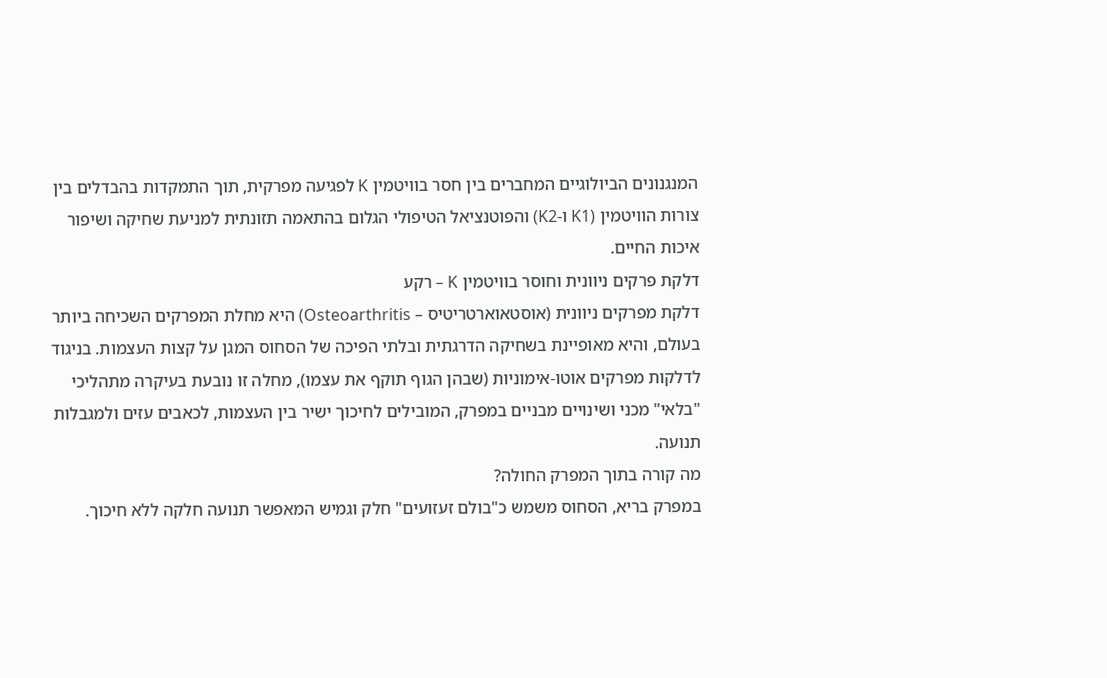המנגנונים הביולוגיים המחברים בין חסר בוויטמין K לפגיעה מפרקית, תוך התמקדות בהבדלים בין צורות הוויטמין (K1 ו-K2) והפוטנציאל הטיפולי הגלום בהתאמה תזונתית למניעת שחיקה ושיפור איכות החיים.
דלקת פרקים ניוונית וחוסר בוויטמין K – רקע
דלקת מפרקים ניוונית (אוסטאוארטריטיס – Osteoarthritis) היא מחלת המפרקים השכיחה ביותר בעולם, והיא מאופיינת בשחיקה הדרגתית ובלתי הפיכה של הסחוס המגן על קצות העצמות. בניגוד לדלקות מפרקים אוטו-אימוניות (שבהן הגוף תוקף את עצמו), מחלה זו נובעת בעיקרה מתהליכי "בלאי" מכני ושינויים מבניים במפרק, המובילים לחיכוך ישיר בין העצמות, לכאבים עזים ולמגבלות תנועה.
מה קורה בתוך המפרק החולה?
במפרק בריא, הסחוס משמש כ"בולם זעזועים" חלק וגמיש המאפשר תנועה חלקה ללא חיכוך.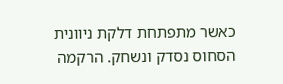כאשר מתפתחת דלקת ניוונית הסחוס נסדק ונשחק. הרקמה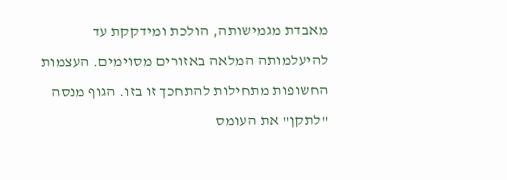מאבדת מגמישותה, הולכת ומידקקת עד להיעלמותה המלאה באזורים מסוימים. העצמות החשופות מתחילות להתחכך זו בזו. הגוף מנסה "לתקן" את העומס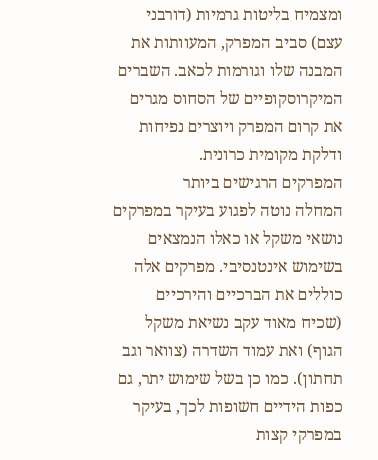ומצמיח בליטות גרמיות (דורבני עצם) סביב המפרק, המעוותות את המבנה שלו וגורמות לכאב. השברים המיקרוסקופיים של הסחוס מגרים את קרום המפרק ויוצרים נפיחות ודלקת מקומית כרונית.
המפרקים הרגישים ביותר
המחלה נוטה לפגוע בעיקר במפרקים נושאי משקל או כאלו הנמצאים בשימוש אינטנסיבי. מפרקים אלה כוללים את הברכיים והירכיים (שכיח מאוד עקב נשיאת משקל הגוף) ואת עמוד השדרה (צוואר וגב תחתון). כמו כן בשל שימוש יתר, גם כפות הידיים חשופות לכך, בעיקר במפרקי קצות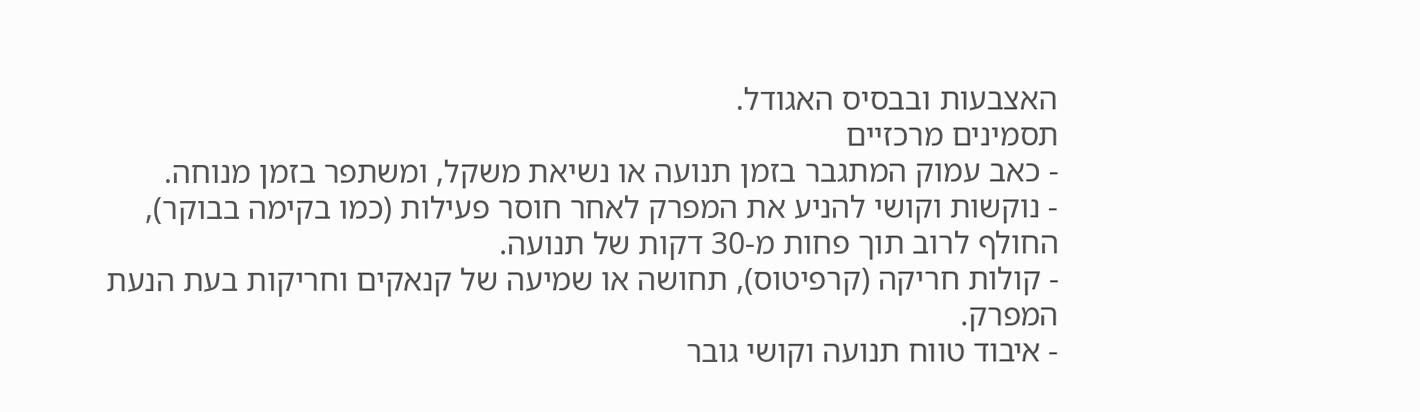האצבעות ובבסיס האגודל.
תסמינים מרכזיים
- כאב עמוק המתגבר בזמן תנועה או נשיאת משקל, ומשתפר בזמן מנוחה.
- נוקשות וקושי להניע את המפרק לאחר חוסר פעילות (כמו בקימה בבוקר), החולף לרוב תוך פחות מ-30 דקות של תנועה.
- קולות חריקה (קרפיטוס), תחושה או שמיעה של קנאקים וחריקות בעת הנעת המפרק.
- איבוד טווח תנועה וקושי גובר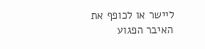ליישר או לכופף את האיבר הפגוע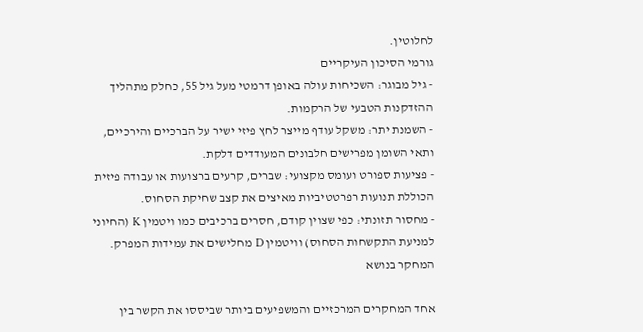לחלוטין.
גורמי הסיכון העיקריים
- גיל מבוגר: השכיחות עולה באופן דרמטי מעל גיל 55, כחלק מתהליך ההזדקנות הטבעי של הרקמות.
- השמנת יתר: משקל עודף מייצר לחץ פיזי ישיר על הברכיים והירכיים, ותאי השומן מפרישים חלבונים המעודדים דלקת.
- פציעות ספורט ועומס מקצועי: שברים, קרעים ברצועות או עבודה פיזית הכוללת תנועות רפרטטיביות מאיצים את קצב שחיקת הסחוס.
- מחסור תזונתי: כפי שצוין קודם, חסרים ברכיבים כמו ויטמין K (החיוני למניעת התקשחות הסחוס) וויטמין D מחלישים את עמידות המפרק.
המחקר בנושא

אחד המחקרים המרכזיים והמשפיעים ביותר שביססו את הקשר בין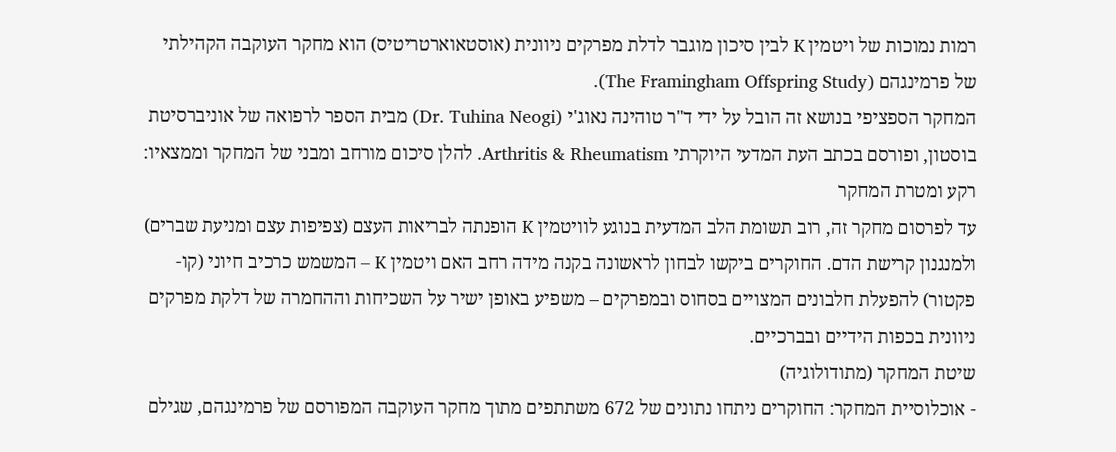רמות נמוכות של ויטמין K לבין סיכון מוגבר לדלת מפרקים ניוונית (אוסטאוארטריטיס) הוא מחקר העוקבה הקהילתי של פרמינגהם (The Framingham Offspring Study).
המחקר הספציפי בנושא זה הובל על ידי ד"ר טוהינה נאוג'י (Dr. Tuhina Neogi) מבית הספר לרפואה של אוניברסיטת בוסטון, ופורסם בכתב העת המדעי היוקרתי Arthritis & Rheumatism. להלן סיכום מורחב ומבני של המחקר וממצאיו:
רקע ומטרת המחקר
עד לפרסום מחקר זה, רוב תשומת הלב המדעית בנוגע לוויטמין K הופנתה לבריאות העצם (צפיפות עצם ומניעת שברים) ולמנגנון קרישת הדם. החוקרים ביקשו לבחון לראשונה בקנה מידה רחב האם ויטמין K – המשמש כרכיב חיוני (קו-פקטור) להפעלת חלבונים המצויים בסחוס ובמפרקים – משפיע באופן ישיר על השכיחות וההחמרה של דלקת מפרקים ניוונית בכפות הידיים ובברכיים.
שיטת המחקר (מתודולוגיה)
- אוכלוסיית המחקר: החוקרים ניתחו נתונים של 672 משתתפים מתוך מחקר העוקבה המפורסם של פרמינגהם, שגילם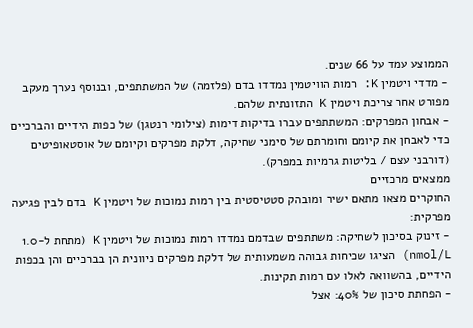הממוצע עמד על 66 שנים.
- מדדי ויטמין K: רמות הוויטמין נמדדו בדם (פלזמה) של המשתתפים, ובנוסף נערך מעקב מפורט אחר צריכת ויטמין K התזונתית שלהם.
- אבחון המפרקים: המשתתפים עברו בדיקות דימות (צילומי רנטגן) של כפות הידיים והברכיים כדי לאבחן את קיומם וחומרתם של סימני שחיקה, דלקת מפרקים וקיומם של אוסטאופיטים (דורבני עצם / בליטות גרמיות במפרק).
ממצאים מרכזיים
החוקרים מצאו מתאם ישיר ומובהק סטטיסטית בין רמות נמוכות של ויטמין K בדם לבין פגיעה מפרקית:
- זינוק בסיכון לשחיקה: משתתפים שבדמם נמדדו רמות נמוכות של ויטמין K (מתחת ל-1.0 nmol/L) הציגו שכיחות גבוהה משמעותית של דלקת מפרקים ניוונית הן בברכיים והן בכפות הידיים, בהשוואה לאלו עם רמות תקינות.
- הפחתת סיכון של 40%: אצל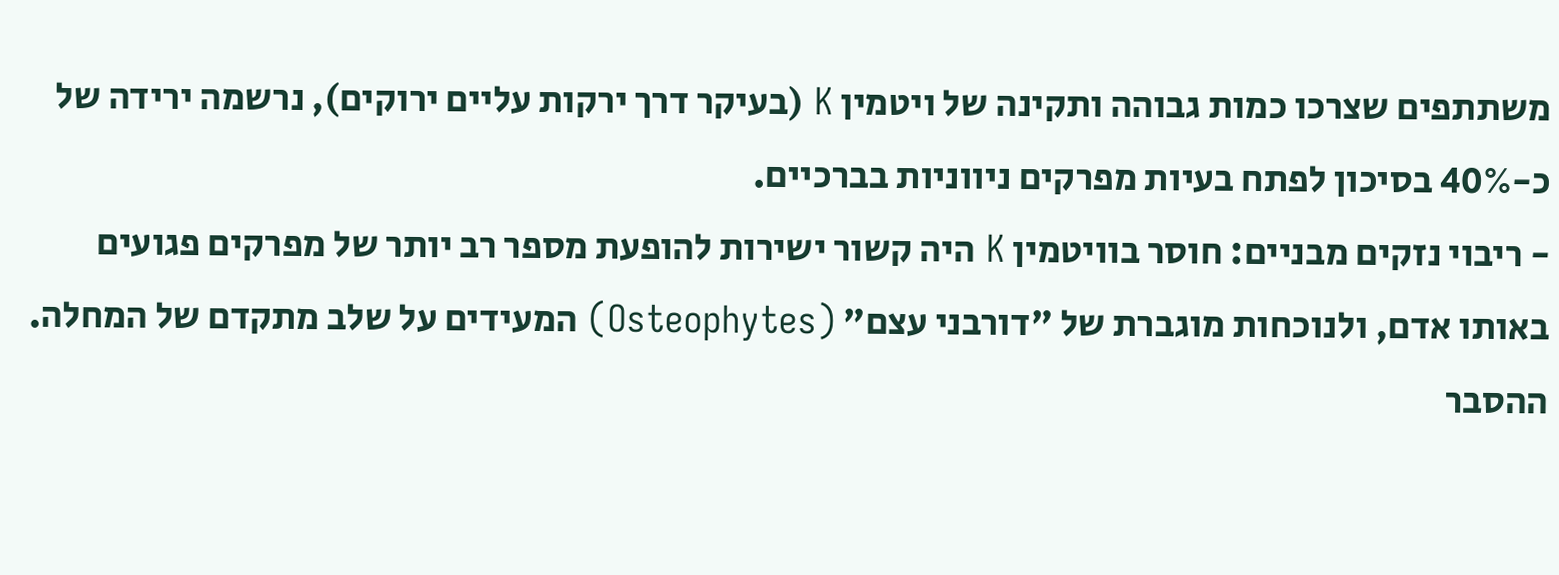משתתפים שצרכו כמות גבוהה ותקינה של ויטמין K (בעיקר דרך ירקות עליים ירוקים), נרשמה ירידה של כ-40% בסיכון לפתח בעיות מפרקים ניווניות בברכיים.
- ריבוי נזקים מבניים: חוסר בוויטמין K היה קשור ישירות להופעת מספר רב יותר של מפרקים פגועים באותו אדם, ולנוכחות מוגברת של "דורבני עצם" (Osteophytes) המעידים על שלב מתקדם של המחלה.
ההסבר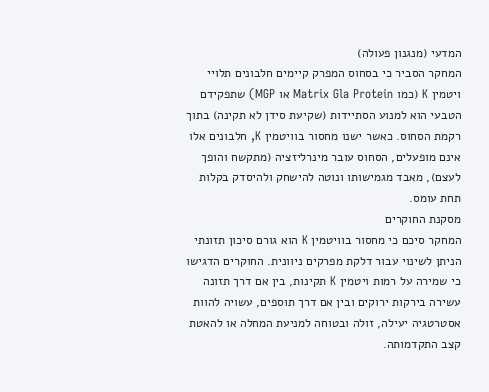המדעי (מנגנון פעולה)
המחקר הסביר כי בסחוס המפרק קיימים חלבונים תלויי ויטמין K (כמו Matrix Gla Protein או MGP) שתפקידם הטבעי הוא למנוע הסתיידות (שקיעת סידן לא תקינה) בתוך רקמת הסחוס. כאשר ישנו מחסור בוויטמין K, חלבונים אלו אינם מופעלים, הסחוס עובר מינרליזציה (מתקשח והופך לעצם), מאבד מגמישותו ונוטה להישחק ולהיסדק בקלות תחת עומס.
מסקנת החוקרים
המחקר סיכם כי מחסור בוויטמין K הוא גורם סיכון תזונתי הניתן לשינוי עבור דלקת מפרקים ניוונית. החוקרים הדגישו כי שמירה על רמות ויטמין K תקינות, בין אם דרך תזונה עשירה בירקות ירוקים ובין אם דרך תוספים, עשויה להוות אסטרטגיה יעילה, זולה ובטוחה למניעת המחלה או להאטת קצב התקדמותה.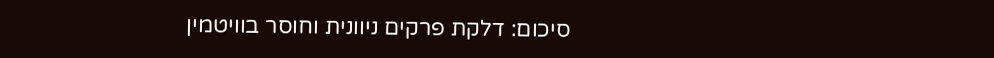סיכום: דלקת פרקים ניוונית וחוסר בוויטמין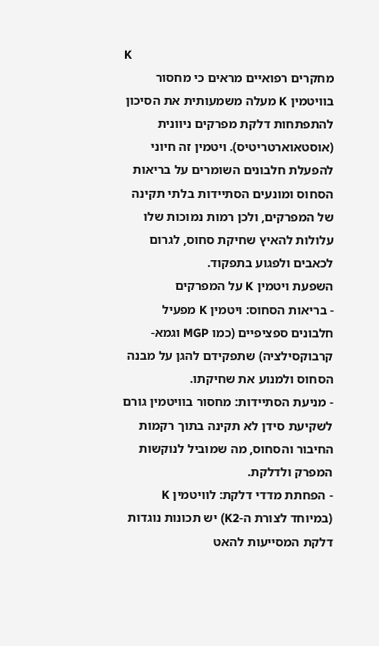K
מחקרים רפואיים מראים כי מחסור בוויטמין K מעלה משמעותית את הסיכון להתפתחות דלקת מפרקים ניוונית (אוסטאוארטריטיס). ויטמין זה חיוני להפעלת חלבונים השומרים על בריאות הסחוס ומונעים הסתיידות בלתי תקינה של המפרקים, ולכן רמות נמוכות שלו עלולות להאיץ שחיקת סחוס, לגרום לכאבים ולפגוע בתפקוד.
השפעת ויטמין K על המפרקים
- בריאות הסחוס: ויטמין K מפעיל חלבונים ספציפיים (כמו MGP וגמא-קרבוקסילציה) שתפקידם להגן על מבנה הסחוס ולמנוע את שחיקתו.
- מניעת הסתיידות: מחסור בוויטמין גורם לשקיעת סידן לא תקינה בתוך רקמות החיבור והסחוס, מה שמוביל לנוקשות המפרק ולדלקת.
- הפחתת מדדי דלקת: לוויטמין K (במיוחד לצורת ה-K2) יש תכונות נוגדות דלקת המסייעות להאט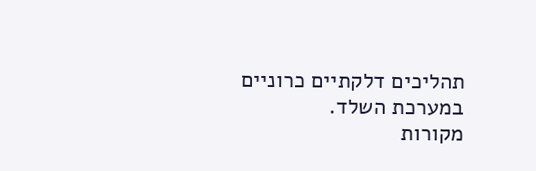תהליכים דלקתיים כרוניים במערכת השלד.
מקורות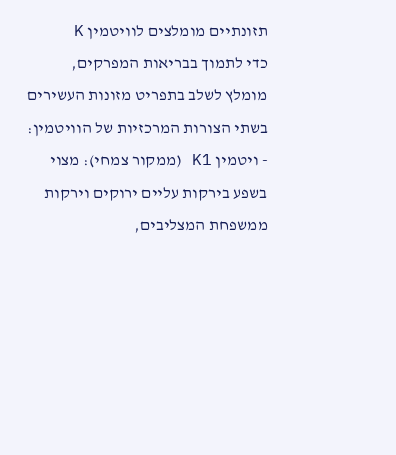תזונתיים מומלצים לוויטמין K
כדי לתמוך בבריאות המפרקים, מומלץ לשלב בתפריט מזונות העשירים בשתי הצורות המרכזיות של הוויטמין:
- ויטמין K1 (ממקור צמחי): מצוי בשפע בירקות עליים ירוקים וירקות ממשפחת המצליבים,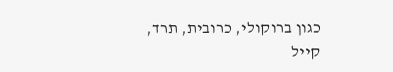כגון ברוקולי, כרובית, תרד, קייל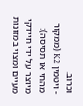וכרוב.
- ויטמין K2 (ממקור מהחי או תסיסה): מיוצר על ידי חיידקי מעיים ומצוי במזונות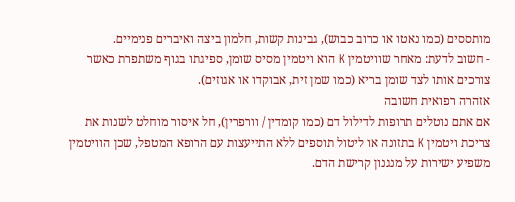מותססים (כמו נאטו או כרוב כבוש), גבינות קשות, חלמון ביצה ואיברים פנימיים.
- חשוב לדעת: מאחר שוויטמין K הוא ויטמין מסיס שומן, ספיגתו בגוף משתפרת כאשר צורכים אותו לצד שומן בריא (כמו שמן זית, אבוקדו או אגוזים).
אזהרה רפואית חשובה
אם אתם נוטלים תרופות לדילול דם (כמו קומדין / וורפרין), חל איסור מוחלט לשנות את צריכת ויטמין K בתזונה או ליטול תוספים ללא התייעצות עם הרופא המטפל, שכן הוויטמין משפיע ישירות על מנגנון קרישת הדם.